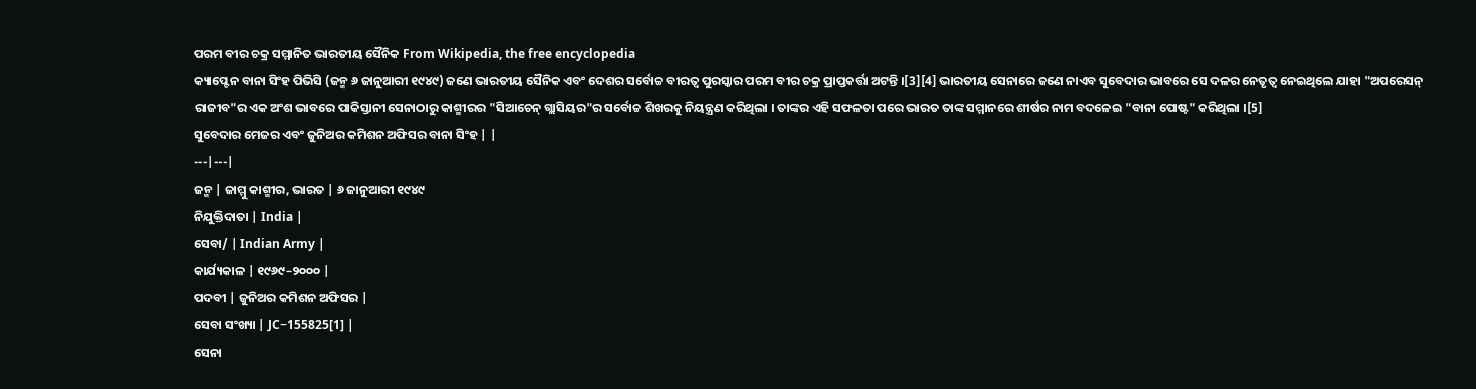ପରମ ବୀର ଚକ୍ର ସମ୍ମାନିତ ଭାରତୀୟ ସୈନିକ From Wikipedia, the free encyclopedia
କ୍ୟାପ୍ଟେନ ବାନା ସିଂହ ପିଭିସି (ଜନ୍ମ ୬ ଜାନୁଆରୀ ୧୯୪୯) ଜଣେ ଭାରତୀୟ ସୈନିକ ଏବଂ ଦେଶର ସର୍ବୋଚ୍ଚ ବୀରତ୍ୱ ପୁରସ୍କାର ପରମ ବୀର ଚକ୍ର ପ୍ରାପ୍ତକର୍ତ୍ତା ଅଟନ୍ତି ।[3][4] ଭାରତୀୟ ସେନାରେ ଜଣେ ନାଏବ ସୁବେଦାର ଭାବରେ ସେ ଦଳର ନେତୃତ୍ୱ ନେଇଥିଲେ ଯାହା "ଅପରେସନ୍ ରାଜୀବ"ର ଏକ ଅଂଶ ଭାବରେ ପାକିସ୍ତାନୀ ସେନାଠାରୁ କାଶ୍ମୀରର "ସିଆଚେନ୍ ଗ୍ଲାସିୟର"ର ସର୍ବୋଚ୍ଚ ଶିଖରକୁ ନିୟନ୍ତ୍ରଣ କରିଥିଲା । ତାଙ୍କର ଏହି ସଫଳତା ପରେ ଭାରତ ତାଙ୍କ ସମ୍ମାନରେ ଶୀର୍ଷର ନାମ ବଦଳେଇ "ବାନା ପୋଷ୍ଟ" କରିଥିଲା ।[5]
ସୁବେଦାର ମେଜର ଏବଂ ଜୁନିଅର କମିଶନ ଅଫିସର ବାନା ସିଂହ | |
---|---|
ଜନ୍ମ | ଜାମ୍ମୁ କାଶ୍ମୀର, ଭାରତ | ୬ ଜାନୁଆରୀ ୧୯୪୯
ନିଯୁକ୍ତିଦାତା | India |
ସେବା/ | Indian Army |
କାର୍ଯ୍ୟକାଳ | ୧୯୬୯–୨୦୦୦ |
ପଦବୀ | ଜୁନିଅର କମିଶନ ଅଫିସର |
ସେବା ସଂଖ୍ୟା | JC−155825[1] |
ସେନା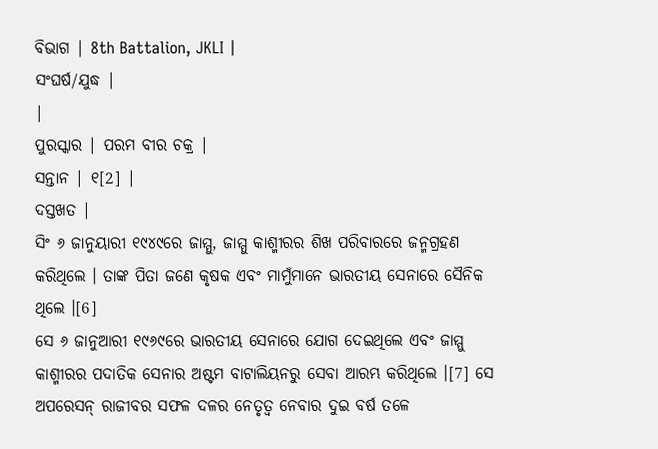ବିଭାଗ | 8th Battalion, JKLI |
ସଂଘର୍ଷ/ଯୁଦ୍ଧ |
|
ପୁରସ୍କାର | ପରମ ବୀର ଚକ୍ର |
ସନ୍ତାନ | ୧[2] |
ଦସ୍ତଖତ |
ସିଂ ୬ ଜାନୁୟାରୀ ୧୯୪୯ରେ ଜାମ୍ମୁ, ଜାମ୍ମୁ କାଶ୍ମୀରର ଶିଖ ପରିବାରରେ ଜନ୍ମଗ୍ରହଣ କରିଥିଲେ । ତାଙ୍କ ପିତା ଜଣେ କୃଷକ ଏବଂ ମାମୁଁମାନେ ଭାରତୀୟ ସେନାରେ ସୈନିକ ଥିଲେ ।[6]
ସେ ୬ ଜାନୁଆରୀ ୧୯୬୯ରେ ଭାରତୀୟ ସେନାରେ ଯୋଗ ଦେଇଥିଲେ ଏବଂ ଜାମ୍ମୁ କାଶ୍ମୀରର ପଦାତିକ ସେନାର ଅଷ୍ଟମ ବାଟାଲିୟନରୁ ସେବା ଆରମ୍ଭ କରିଥିଲେ ।[7] ସେ ଅପରେସନ୍ ରାଜୀବର ସଫଳ ଦଳର ନେତୃତ୍ୱ ନେବାର ଦୁଇ ବର୍ଷ ତଳେ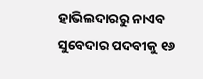ହାଭିଲଦାରରୁ ନାଏବ ସୁବେଦାର ପଦବୀକୁ ୧୬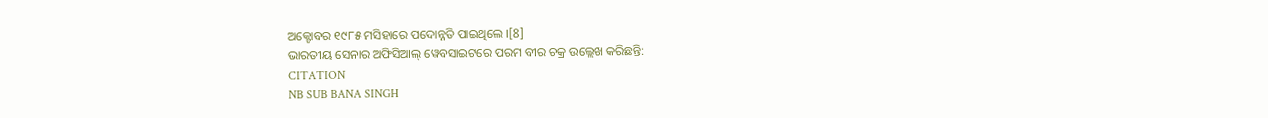ଅକ୍ଟୋବର ୧୯୮୫ ମସିହାରେ ପଦୋନ୍ନତି ପାଇଥିଲେ ।[8]
ଭାରତୀୟ ସେନାର ଅଫିସିଆଲ୍ ୱେବସାଇଟରେ ପରମ ବୀର ଚକ୍ର ଉଲ୍ଲେଖ କରିଛନ୍ତି:
CITATION
NB SUB BANA SINGH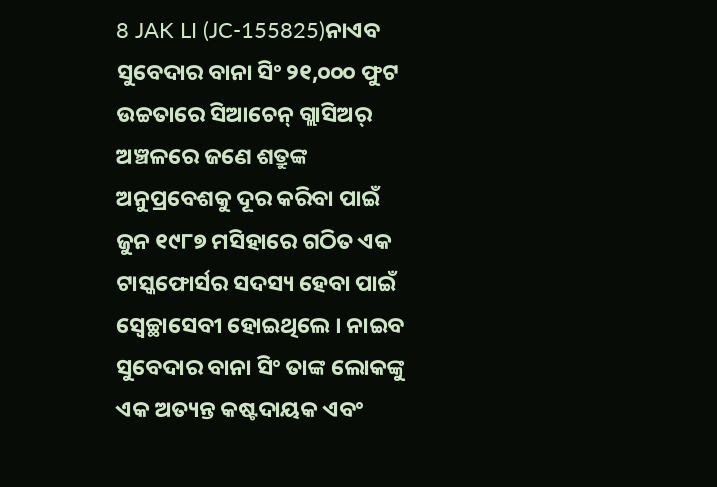8 JAK LI (JC-155825)ନାଏବ ସୁବେଦାର ବାନା ସିଂ ୨୧,୦୦୦ ଫୁଟ ଉଚ୍ଚତାରେ ସିଆଚେନ୍ ଗ୍ଲାସିଅର୍ ଅଞ୍ଚଳରେ ଜଣେ ଶତ୍ରୁଙ୍କ ଅନୁପ୍ରବେଶକୁ ଦୂର କରିବା ପାଇଁ ଜୁନ ୧୯୮୭ ମସିହାରେ ଗଠିତ ଏକ ଟାସ୍କଫୋର୍ସର ସଦସ୍ୟ ହେବା ପାଇଁ ସ୍ୱେଚ୍ଛାସେବୀ ହୋଇଥିଲେ । ନାଇବ ସୁବେଦାର ବାନା ସିଂ ତାଙ୍କ ଲୋକଙ୍କୁ ଏକ ଅତ୍ୟନ୍ତ କଷ୍ଟଦାୟକ ଏବଂ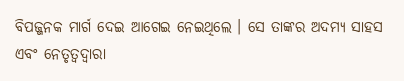ବିପଜ୍ଜନକ ମାର୍ଗ ଦେଇ ଆଗେଇ ନେଇଥିଲେ । ସେ ତାଙ୍କର ଅଦମ୍ୟ ସାହସ ଏବଂ ନେତୃତ୍ୱଦ୍ୱାରା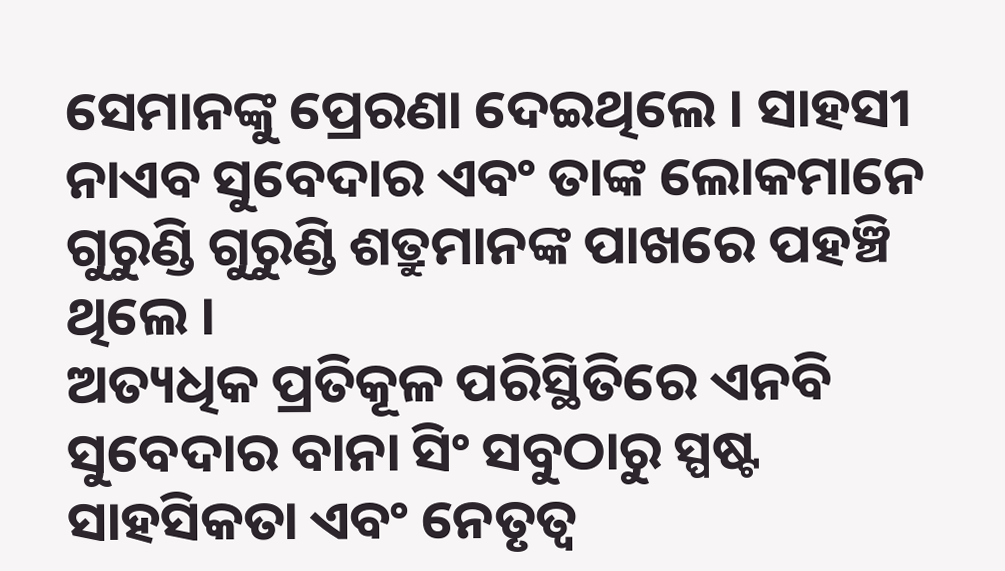ସେମାନଙ୍କୁ ପ୍ରେରଣା ଦେଇଥିଲେ । ସାହସୀ ନାଏବ ସୁବେଦାର ଏବଂ ତାଙ୍କ ଲୋକମାନେ ଗୁରୁଣ୍ଡି ଗୁରୁଣ୍ଡି ଶତ୍ରୁମାନଙ୍କ ପାଖରେ ପହଞ୍ଚି ଥିଲେ ।
ଅତ୍ୟଧିକ ପ୍ରତିକୂଳ ପରିସ୍ଥିତିରେ ଏନବି ସୁବେଦାର ବାନା ସିଂ ସବୁଠାରୁ ସ୍ପଷ୍ଟ ସାହସିକତା ଏବଂ ନେତୃତ୍ୱ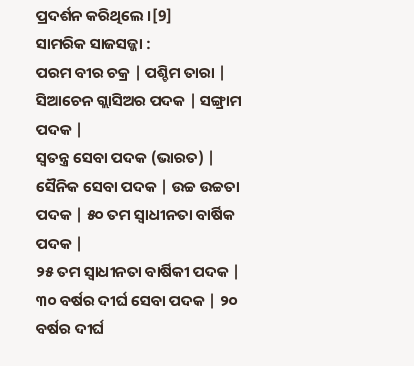ପ୍ରଦର୍ଶନ କରିଥିଲେ ।[9]
ସାମରିକ ସାଜସଜ୍ଜା :
ପରମ ବୀର ଚକ୍ର | ପଶ୍ଚିମ ତାରା | ସିଆଚେନ ଗ୍ଲାସିଅର ପଦକ | ସଙ୍ଗ୍ରାମ ପଦକ |
ସ୍ୱତନ୍ତ୍ର ସେବା ପଦକ (ଭାରତ) | ସୈନିକ ସେବା ପଦକ | ଉଚ୍ଚ ଉଚ୍ଚତା ପଦକ | ୫୦ ତମ ସ୍ୱାଧୀନତା ବାର୍ଷିକ ପଦକ |
୨୫ ତମ ସ୍ୱାଧୀନତା ବାର୍ଷିକୀ ପଦକ | ୩୦ ବର୍ଷର ଦୀର୍ଘ ସେବା ପଦକ | ୨୦ ବର୍ଷର ଦୀର୍ଘ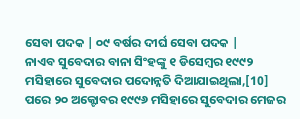ସେବା ପଦକ | ୦୯ ବର୍ଷର ଦୀର୍ଘ ସେବା ପଦକ |
ନାଏବ ସୁବେଦାର ବାନା ସିଂହଙ୍କୁ ୧ ଡିସେମ୍ବର ୧୯୯୨ ମସିହାରେ ସୁବେଦାର ପଦୋନ୍ନତି ଦିଆଯାଇଥିଲା,[10] ପରେ ୨୦ ଅକ୍ଟୋବର ୧୯୯୬ ମସିହାରେ ସୁବେଦାର ମେଜର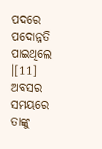ପଦରେ ପଦୋନ୍ନତି ପାଇଥିଲେ ।[11] ଅବସର ସମୟରେ ତାଙ୍କୁ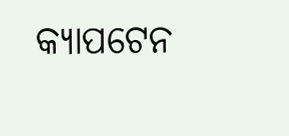କ୍ୟାପଟେନ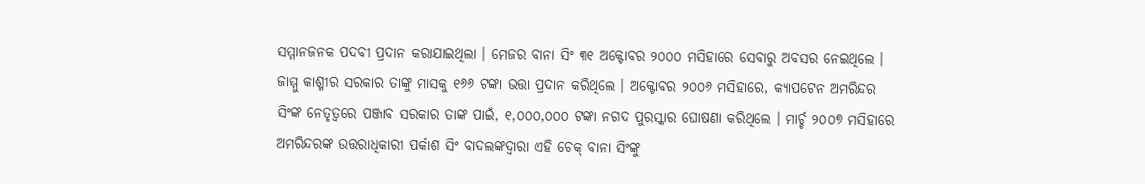ସମ୍ମାନଜନକ ପଦବୀ ପ୍ରଦାନ କରାଯାଇଥିଲା । ମେଜର ବାନା ସିଂ ୩୧ ଅକ୍ଟୋବର ୨୦୦୦ ମସିହାରେ ସେବାରୁ ଅବସର ନେଇଥିଲେ । ଜାମ୍ମୁ କାଶ୍ମୀର ସରକାର ତାଙ୍କୁ ମାସକୁ ୧୬୬ ଟଙ୍କା ଭତ୍ତା ପ୍ରଦାନ କରିଥିଲେ । ଅକ୍ଟୋବର ୨୦୦୬ ମସିହାରେ, କ୍ୟାପଟେନ ଅମରିନ୍ଦର ସିଂଙ୍କ ନେତୃତ୍ୱରେ ପଞ୍ଜାବ ସରକାର ତାଙ୍କ ପାଇଁ, ୧,୦୦୦,୦୦୦ ଟଙ୍କା ନଗଦ ପୁରସ୍କାର ଘୋଷଣା କରିଥିଲେ । ମାର୍ଚ୍ଚ ୨୦୦୭ ମସିହାରେ ଅମରିନ୍ଦରଙ୍କ ଉତ୍ତରାଧିକାରୀ ପର୍କାଶ ସିଂ ବାଦଲଙ୍କଦ୍ୱାରା ଏହି ଚେକ୍ ବାନା ସିଂଙ୍କୁ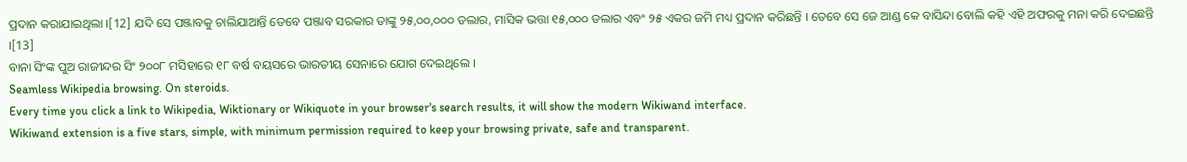ପ୍ରଦାନ କରାଯାଇଥିଲା ।[12] ଯଦି ସେ ପଞ୍ଜାବକୁ ଚାଲିଯାଆନ୍ତି ତେବେ ପଞ୍ଜାବ ସରକାର ତାଙ୍କୁ ୨୫,୦୦,୦୦୦ ଡଲାର, ମାସିକ ଭତ୍ତା ୧୫,୦୦୦ ଡଲାର ଏବଂ ୨୫ ଏକର ଜମି ମଧ୍ୟ ପ୍ରଦାନ କରିଛନ୍ତି । ତେବେ ସେ ଜେ ଆଣ୍ଡ କେ ବାସିନ୍ଦା ବୋଲି କହି ଏହି ଅଫରକୁ ମନା କରି ଦେଇଛନ୍ତି ।[13]
ବାନା ସିଂଙ୍କ ପୁଅ ରାଜୀନ୍ଦର ସିଂ ୨୦୦୮ ମସିହାରେ ୧୮ ବର୍ଷ ବୟସରେ ଭାରତୀୟ ସେନାରେ ଯୋଗ ଦେଇଥିଲେ ।
Seamless Wikipedia browsing. On steroids.
Every time you click a link to Wikipedia, Wiktionary or Wikiquote in your browser's search results, it will show the modern Wikiwand interface.
Wikiwand extension is a five stars, simple, with minimum permission required to keep your browsing private, safe and transparent.